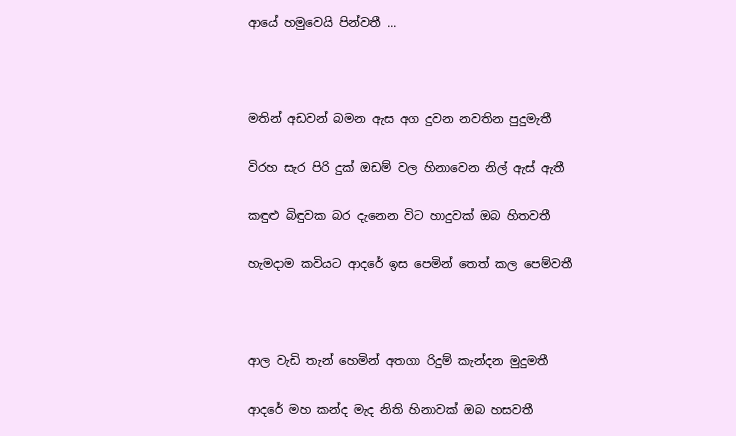ආයේ හමුවෙයි පින්වතී ...



මතින් අඩවන් බමන ඇස අග දුවන නවතින පුදුමැතී

විරහ සැර පිරි දුක් ඔඩම් වල හිනාවෙන නිල් ඇස් ඇතී

කඳුළු බිඳුවක බර දැනෙන විට හාදුවක් ඔබ හිතවතී

හැමදාම කවියට ආදරේ ඉස පෙමින් තෙත් කල පෙම්වතී



ආල වැඩි තැන් හෙමින් අතගා රිදුම් කැන්දන මුදුමතී

ආදරේ මහ කන්ද මැද නිති හිනාවක් ඔබ හසවතී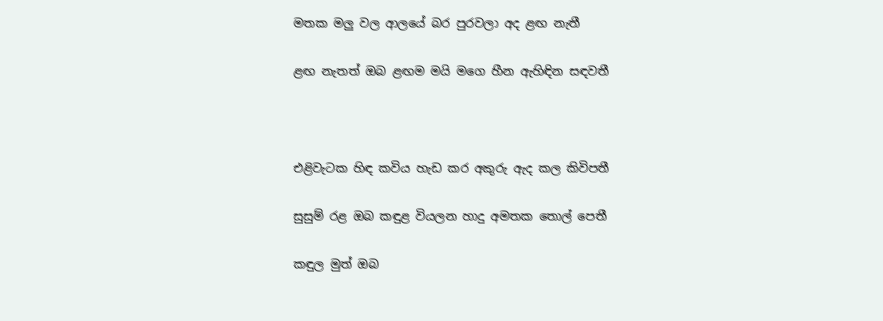මතක මලු වල ආලයේ බර පුරවලා අද ළඟ නැතී

ළඟ නැතත් ඔබ ළඟම මයි මගෙ හීන ඇහිඳින සඳවතී



එළිවැටක හිඳ කවිය හැඩ කර අකුරු ඇද කල කිවිපතී

සුසුම් රළ ඔබ කඳුළ වියලන හාදු අමතක තොල් පෙතී

කඳුල මුත් ඔබ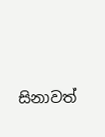සිනාවත්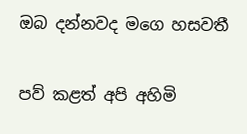ඔබ දන්නවද මගෙ හසවතී

පව් කළත් අපි අහිමි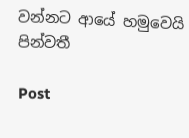වන්නට ආයේ හමුවෙයි පින්වතී

Post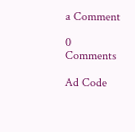a Comment

0 Comments

Ad Code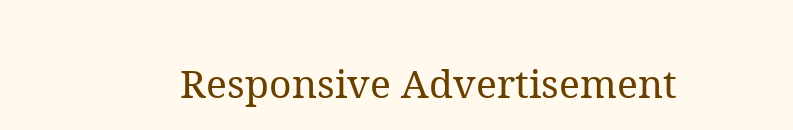Responsive Advertisement